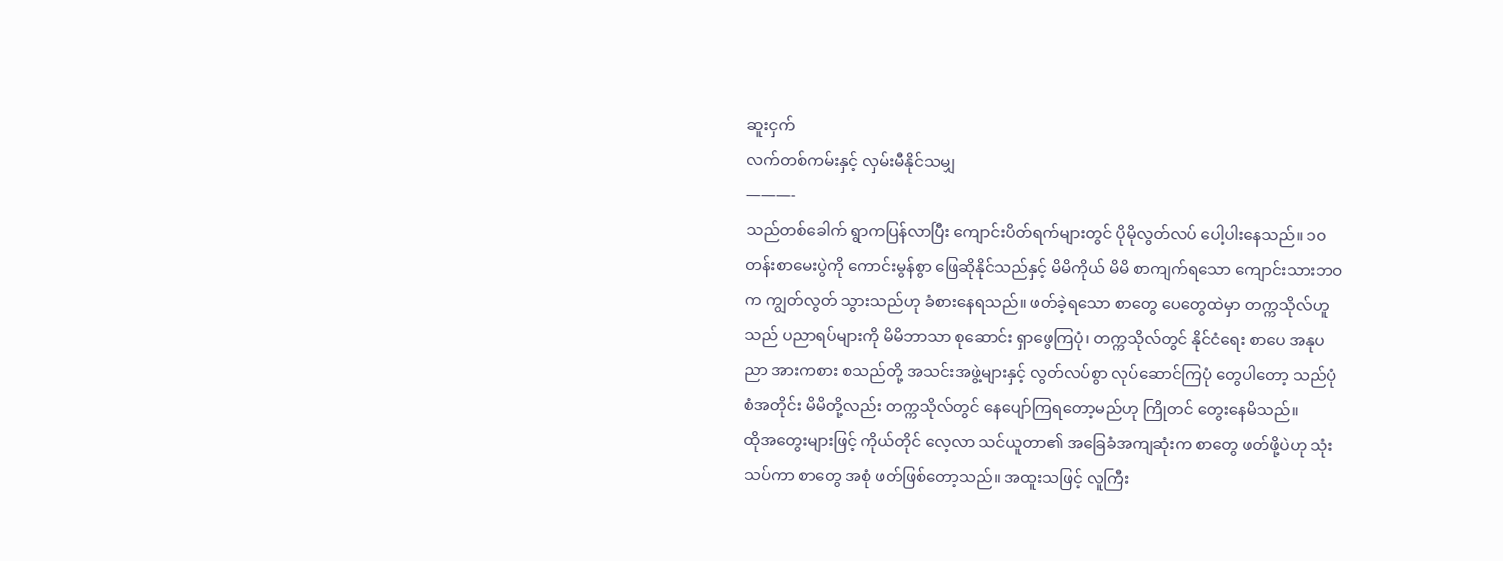ဆူးငှက်
လက်တစ်ကမ်းနှင့် လှမ်းမီနိုင်သမျှ
———-
သည်တစ်ခေါက် ရွာကပြန်လာပြီး ကျောင်းပိတ်ရက်များတွင် ပိုမိုလွတ်လပ် ပေါ့ပါးနေသည်။ ၁၀တန်းစာမေးပွဲကို ကောင်းမွန်စွာ ဖြေဆိုနိုင်သည်နှင့် မိမိကိုယ် မိမိ စာကျက်ရသော ကျောင်းသားဘဝက ကျွတ်လွတ် သွားသည်ဟု ခံစားနေရသည်။ ဖတ်ခဲ့ရသော စာတွေ ပေတွေထဲမှာ တက္ကသိုလ်ဟူသည် ပညာရပ်များကို မိမိဘာသာ စုဆောင်း ရှာဖွေကြပုံ၊ တက္ကသိုလ်တွင် နိုင်ငံရေး စာပေ အနုပညာ အားကစား စသည်တို့ အသင်းအဖွဲ့များနှင့် လွတ်လပ်စွာ လုပ်ဆောင်ကြပုံ တွေပါတော့ သည်ပုံစံအတိုင်း မိမိတို့လည်း တက္ကသိုလ်တွင် နေပျော်ကြရတော့မည်ဟု ကြိုတင် တွေးနေမိသည်။
ထိုအတွေးများဖြင့် ကိုယ်တိုင် လေ့လာ သင်ယူတာ၏ အခြေခံအကျဆုံးက စာတွေ ဖတ်ဖို့ပဲဟု သုံးသပ်ကာ စာတွေ အစုံ ဖတ်ဖြစ်တော့သည်။ အထူးသဖြင့် လူကြီး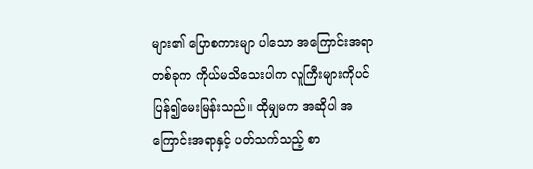များ၏ ပြောစကားမျာ ပါသော အကြောင်းအရာ တစ်ခုက ကိုယ်မသိသေးပါက လူကြီးများကိုပင် ပြန်၍မေးမြန်းသည်။ ထိုမျှမက အဆိုပါ အကြောင်းအရာနှင့် ပတ်သက်သည့် စာ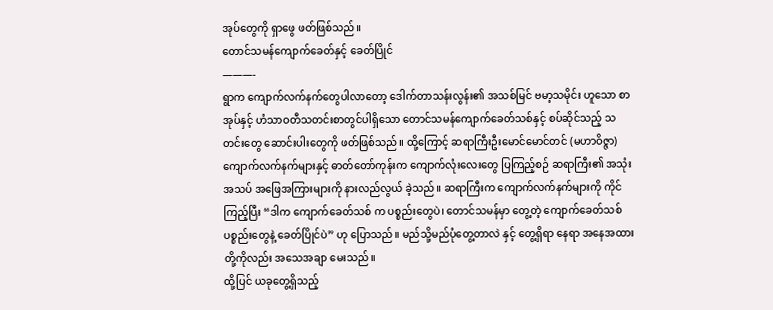အုပ်တွေကို ရှာဖွေ ဖတ်ဖြစ်သည်။
တောင်သမန်ကျောက်ခေတ်နှင့် ခေတ်ပြိုင်
———-
ရွာက ကျောက်လက်နက်တွေပါလာတော့ ဒေါက်တာသန်းလွန်း၏ အသစ်မြင် ဗမာ့သမိုင်း ဟူသော စာအုပ်နှင့် ဟံသာဝတီသတင်းစာတွင်ပါရှိသော တောင်သမန်ကျောက်ခေတ်သစ်နှင့် စပ်ဆိုင်သည့် သတင်းတွေ ဆောင်းပါးတွေကို ဖတ်ဖြစ်သည်။ ထို့ကြောင့် ဆရာကြီးဦးမောင်မောင်တင် (မဟာဝိဇ္ဇာ) ကျောက်လက်နက်များနှင့် ဓာတ်တော်ကုန်းက ကျောက်လုံးလေးတွေ ပြကြည့်စဉ် ဆရာကြီး၏ အသုံးအသပ် အဖြေအကြားများကို နားလည်လွယ် ခဲ့သည်။ ဆရာကြီးက ကျောက်လက်နက်များကို ကိုင်ကြည့်ပြီး “ဒါက ကျောက်ခေတ်သစ် က ပစ္စည်းတွေပဲ၊ တောင်သမန်မှာ တွေ့တဲ့ ကျောက်ခေတ်သစ် ပစ္စည်းတွေနဲ့ ခေတ်ပြိုင်ပဲ” ဟု ပြောသည်။ မည်သို့မည်ပုံတွေ့တာလဲ နှင့် တွေ့ရှိရာ နေရာ အနေအထား တို့ကိုလည်း အသေအချာ မေးသည်။
ထို့ပြင် ယခုတွေ့ရှိသည့်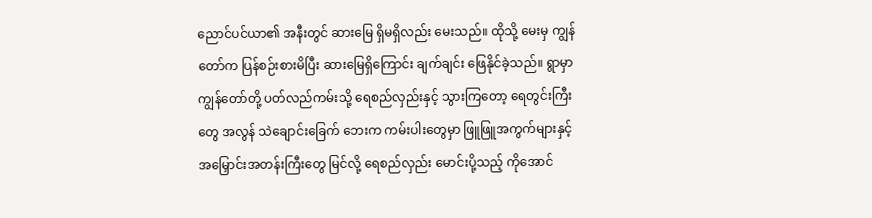ညောင်ပင်ယာ၏ အနီးတွင် ဆားမြေ ရှိမရှိလည်း မေးသည်။ ထိုသို့ မေးမှ ကျွန်တော်က ပြန်စဉ်းစားမိပြီး ဆားမြေရှိကြောင်း ချက်ချင်း ဖြေနိုင်ခဲ့သည်။ ရွာမှာ ကျွန်တော်တို့ ပတ်လည်ကမ်းသို့ ရေစည်လှည်းနှင့် သွားကြတော့ ရေတွင်းကြီးတွေ အလွန် သဲချောင်းခြေက် ဘေးက ကမ်းပါးတွေမှာ ဖြူဖြူအကွက်များနှင့် အမြှောင်းအတန်းကြီးတွေ မြင်လို့ ရေစည်လှည်း မောင်းပို့သည့် ကိုအောင်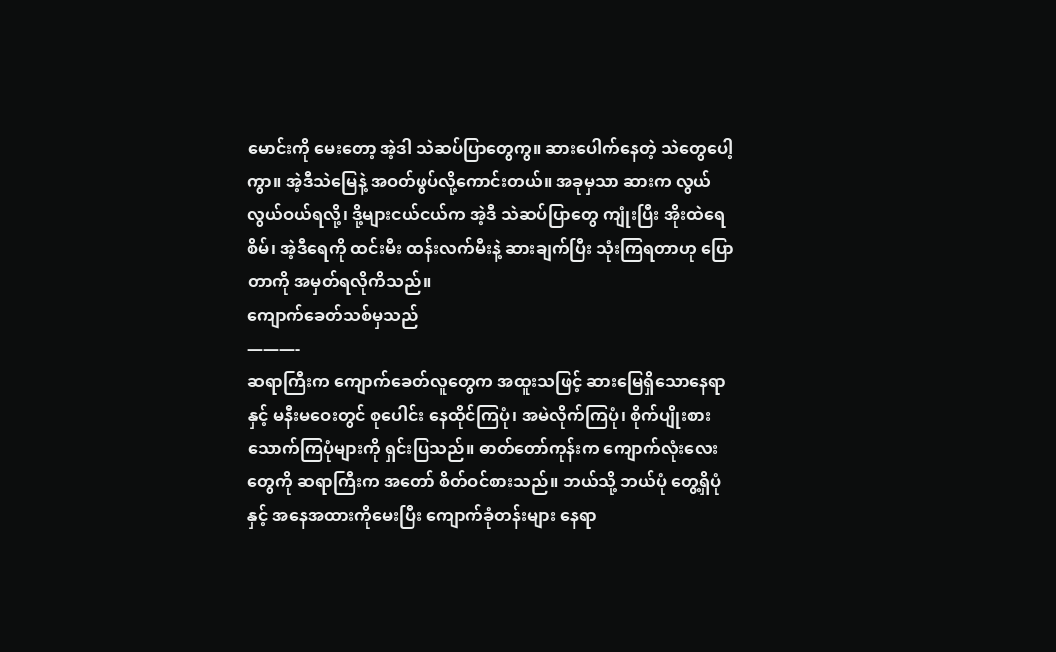မောင်းကို မေးတော့ အဲ့ဒါ သဲဆပ်ပြာတွေကွ။ ဆားပေါက်နေတဲ့ သဲတွေပေါ့ကွာ။ အဲ့ဒီသဲမြေနဲ့ အဝတ်ဖွပ်လို့ကောင်းတယ်။ အခုမှသာ ဆားက လွယ်လွယ်ဝယ်ရလို့၊ ဒို့များငယ်ငယ်က အဲ့ဒီ သဲဆပ်ပြာတွေ ကျုံးပြီး အိုးထဲရေစိမ်၊ အဲ့ဒီရေကို ထင်းမီး ထန်းလက်မီးနဲ့ ဆားချက်ပြီး သုံးကြရတာဟု ပြောတာကို အမှတ်ရလိုကိသည်။
ကျောက်ခေတ်သစ်မှသည်
———-
ဆရာကြီးက ကျောက်ခေတ်လူတွေက အထူးသဖြင့် ဆားမြေရှိသောနေရာနှင့် မနီးမဝေးတွင် စုပေါင်း နေထိုင်ကြပုံ၊ အမဲလိုက်ကြပုံ၊ စိုက်ပျိုးစားသောက်ကြပုံများကို ရှင်းပြသည်။ ဓာတ်တော်ကုန်းက ကျောက်လုံးလေးတွေကို ဆရာကြီးက အတော် စိတ်ဝင်စားသည်။ ဘယ်သို့ ဘယ်ပုံ တွေ့ရှိပုံနှင့် အနေအထားကိုမေးပြီး ကျောက်ခုံတန်းများ နေရာ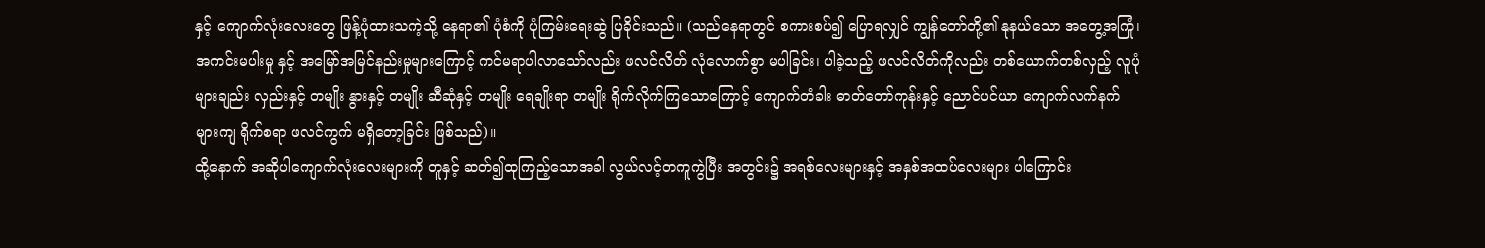နှင့် ကျောက်လုံးလေးတွေ ဖြန့်ပုံထားသကဲ့သို့ နေရာ၏ ပုံစံကို ပုံကြမ်းရေးဆွဲ ပြခိုင်းသည်။ (သည်နေရာတွင် စကားစပ်၍ ပြောရလျှင် ကျွန်တော်တို့၏ နုနယ်သော အတွေ့အကြုံ၊ အကင်းမပါးမှု နှင့် အမြော်အမြင်နည်းမှုများကြောင့် ကင်မရာပါလာသော်လည်း ဖလင်လိတ် လုံလောက်စွာ မပါခြင်း၊ ပါခဲ့သည့် ဖလင်လိတ်ကိုလည်း တစ်ယောက်တစ်လှည့် လူပုံများချည်း လှည်းနှင့် တမျိုး နွားနှင့် တမျိုး ဆီဆုံနှင့် တမျိုး ရေချိုးရာ တမျိုး ရိုက်လိုက်ကြသောကြောင့် ကျောက်တံခါး ဓာတ်တော်ကုန်းနှင့် ညောင်ပင်ယာ ကျောက်လက်နက်များကျ ရိုက်စရာ ဖလင်ကွက် မရှိတော့ခြင်း ဖြစ်သည်)။
ထို့နောက် အဆိုပါကျောက်လုံးလေးများကို တူနှင့် ဆတ်၍ထုကြည့်သောအခါ လွယ်လင့်တကူကွဲပြီး အတွင်း၌ အရစ်လေးများနှင့် အနှစ်အထပ်လေးများ ပါကြောင်း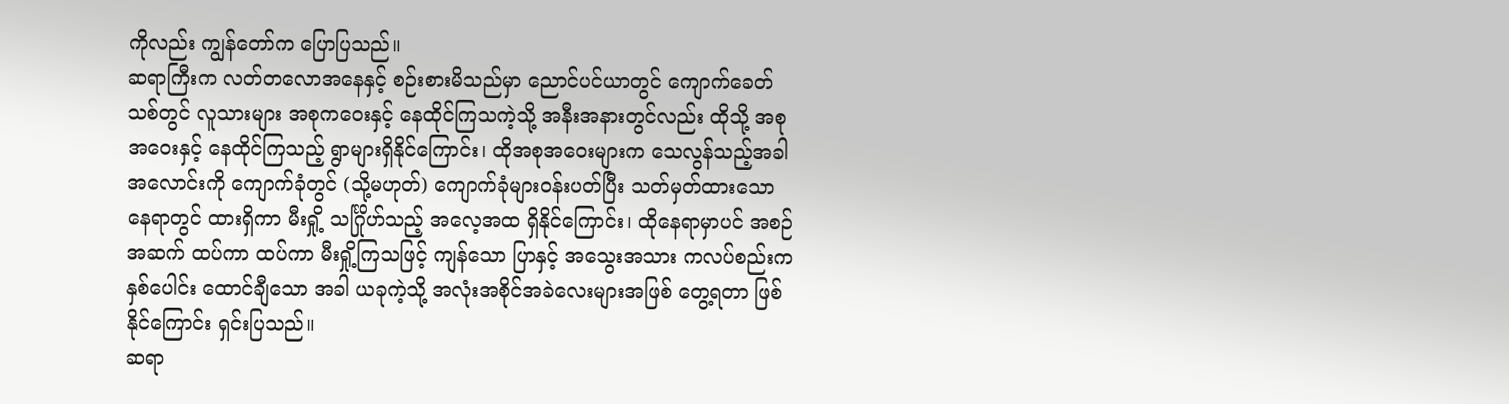ကိုလည်း ကျွန်တော်က ပြောပြသည်။
ဆရာကြီးက လတ်တလောအနေနှင့် စဉ်းစားမိသည်မှာ ညောင်ပင်ယာတွင် ကျောက်ခေတ်သစ်တွင် လူသားများ အစုကဝေးနှင့် နေထိုင်ကြသကဲ့သို့ အနီးအနားတွင်လည်း ထိုသို့ အစုအဝေးနှင့် နေထိုင်ကြသည့် ရွာများရှိနိုင်ကြောင်း၊ ထိုအစုအဝေးများက သေလွန်သည့်အခါ အလောင်းကို ကျောက်ခုံတွင် (သို့မဟုတ်) ကျောက်ခုံများဝန်းပတ်ပြီး သတ်မှတ်ထားသော နေရာတွင် ထားရှိကာ မီးရှို့ သင်္ဂြိုဟ်သည့် အလေ့အထ ရှိနိုင်ကြောင်း၊ ထိုနေရာမှာပင် အစဉ်အဆက် ထပ်ကာ ထပ်ကာ မီးရှို့ကြသဖြင့် ကျန်သော ပြာနှင့် အသွေးအသား ကလပ်စည်းက နှစ်ပေါင်း ထောင်ချီသော အခါ ယခုကဲ့သို့ အလုံးအစိုင်အခဲလေးများအဖြစ် တွေ့ရတာ ဖြစ်နိုင်ကြောင်း ရှင်းပြသည်။
ဆရာ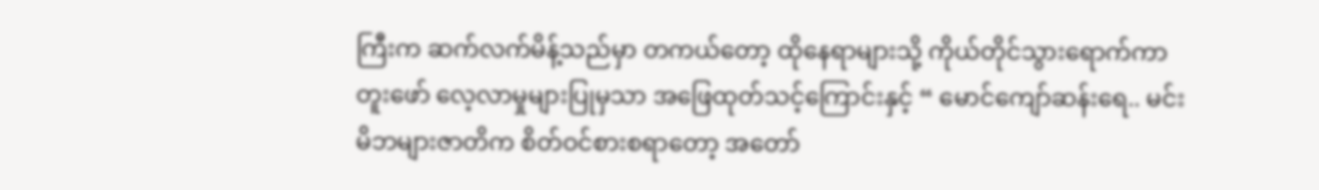ကြီးက ဆက်လက်မိန့်သည်မှာ တကယ်တော့ ထိုနေရာများသို့ ကိုယ်တိုင်သွားရောက်ကာ တူးဖော် လေ့လာမှုများပြုမှသာ အဖြေထုတ်သင့်ကြောင်းနှင့် “ မောင်ကျော်ဆန်းရေ.. မင်းမိဘများဇာတိက စိတ်ဝင်စားစရာတော့ အတော်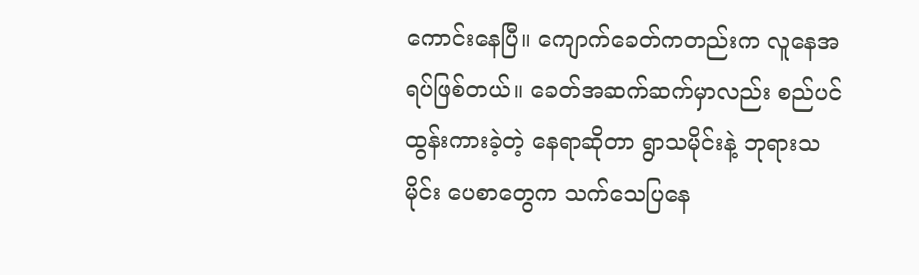ကောင်းနေပြီ။ ကျောက်ခေတ်ကတည်းက လူနေအရပ်ဖြစ်တယ်။ ခေတ်အဆက်ဆက်မှာလည်း စည်ပင် ထွန်းကားခဲ့တဲ့ နေရာဆိုတာ ရွာသမိုင်းနဲ့ ဘုရားသမိုင်း ပေစာတွေက သက်သေပြနေ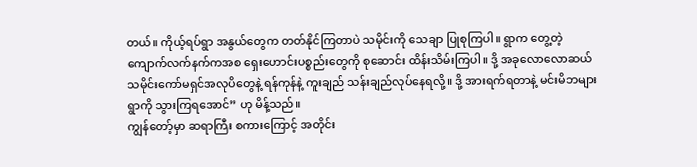တယ်။ ကိုယ့်ရပ်ရွာ အနွယ်တွေက တတ်နိုင်ကြတာပဲ သမိုင်းကို သေချာ ပြုစုကြပါ။ ရွာက တွေ့တဲ့ ကျောက်လက်နက်ကအစ ရှေးဟောင်းပစ္စည်းတွေကို စုဆောင်း ထိန်းသိမ်းကြပါ။ ဒို့ အခုလောလောဆယ် သမိုင်းကော်မရှင်အလုပိတွေနဲ့ ရန်ကုန်နဲ့ ကူးချည် သန်းချည်လုပ်နေရလို့။ ဒို့ အားရက်ရတာနဲ့ မင်းမိဘများရွာကို သွားကြရအောင်” ဟု မိန့်သည်။
ကျွန်တော့်မှာ ဆရာကြီး စကားကြောင့် အတိုင်း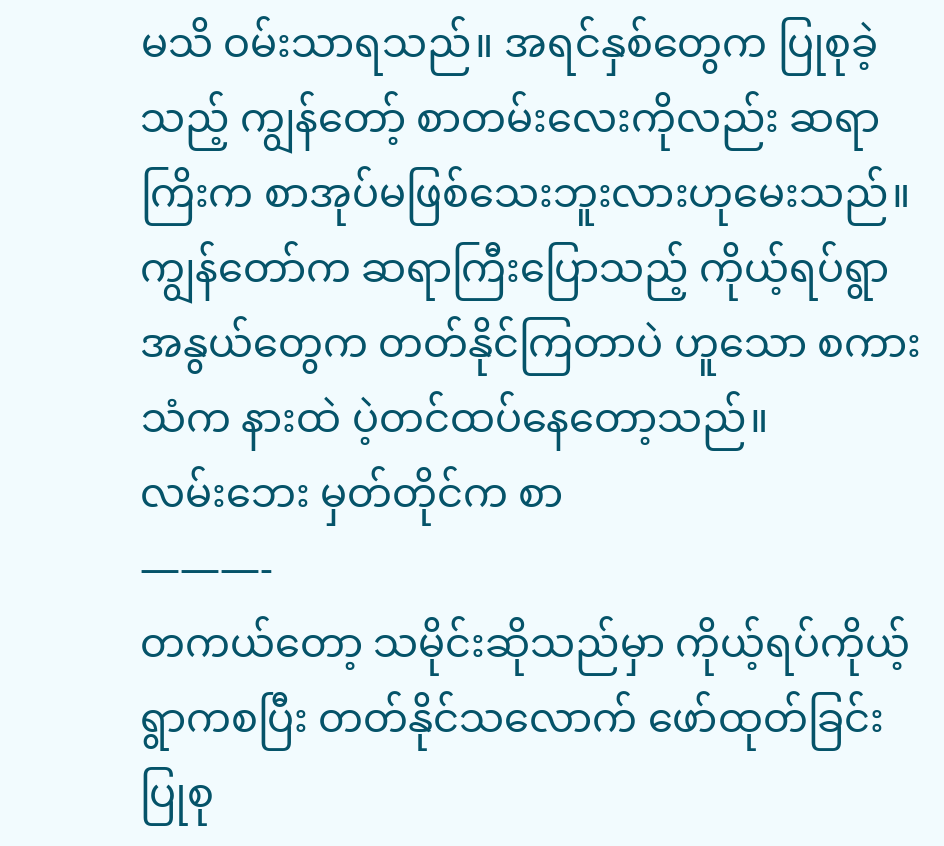မသိ ဝမ်းသာရသည်။ အရင်နှစ်တွေက ပြုစုခဲ့သည့် ကျွန်တော့် စာတမ်းလေးကိုလည်း ဆရာကြိးက စာအုပ်မဖြစ်သေးဘူးလားဟုမေးသည်။ ကျွန်တော်က ဆရာကြီးပြောသည့် ကိုယ့်ရပ်ရွာ အနွယ်တွေက တတ်နိုင်ကြတာပဲ ဟူသော စကားသံက နားထဲ ပဲ့တင်ထပ်နေတော့သည်။
လမ်းဘေး မှတ်တိုင်က စာ
———-
တကယ်တော့ သမိုင်းဆိုသည်မှာ ကိုယ့်ရပ်ကိုယ့်ရွာကစပြီး တတ်နိုင်သလောက် ဖော်ထုတ်ခြင်း ပြုစု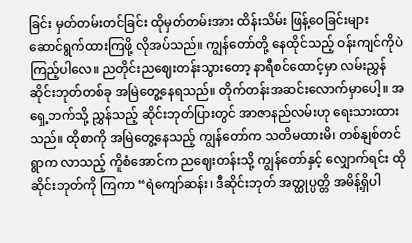ခြင်း မှတ်တမ်းတင်ခြင်း ထိုမှတ်တမ်းအား ထိန်းသိမ်း ဖြန့်ဝေခြင်းများ ဆောင်ရွက်ထားကြဖို့ လိုအပ်သည်။ ကျွန်တော်တို့ နေထိုင်သည့် ဝန်းကျင်ကိုပဲ ကြည့်ပါလေ။ ညတိုင်းညဈေးတန်းသွားတော့ နာရီစင်ထောင့်မှာ လမ်းညွှန် ဆိုင်းဘုတ်တစ်ခု အမြဲတွေ့နေရသည်။ တိုက်တန်းအဆင်းလောက်မှာပေါ့။ အရှေ့ဘက်သို့ ညွှန်သည့် ဆိုင်းဘုတ်ပြားတွင် အာဇာနည်လမ်းဟု ရေးသားထားသည်။ ထိုစာကို အမြဲတွေ့နေသည့် ကျွန်တော်က သတိမထားမိ၊ တစ်နျစ်တင် ရွာက လာသည့် ကိူစံအောင်က ညဈေးတန်းသို့ ကျွန်တော်နှင့် လျှောက်ရင်း ထိုဆိုင်းဘုတ်ကို ကြကာ “ရဲကျော်ဆန်း၊ ဒီဆိုင်းဘုတ် အတ္ထုပ္ပတ္တိ အမိန့်ရှိပါ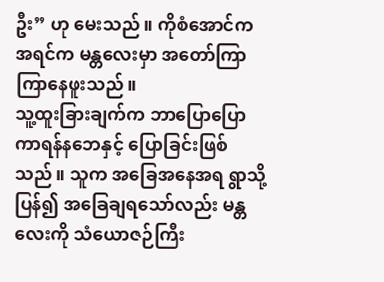ဦး” ဟု မေးသည်။ ကိုစံအောင်က အရင်က မန္တလေးမှာ အတော်ကြာကြာနေဖူးသည်။
သူ့ထူးခြားချက်က ဘာပြောပြော ကာရန်နဘေနှင့် ပြောခြင်းဖြစ်သည်။ သူက အခြေအနေအရ ရွာသို့ ပြန်၍ အခြေချရသော်လည်း မန္တလေးကို သံယောဇဉ်ကြီး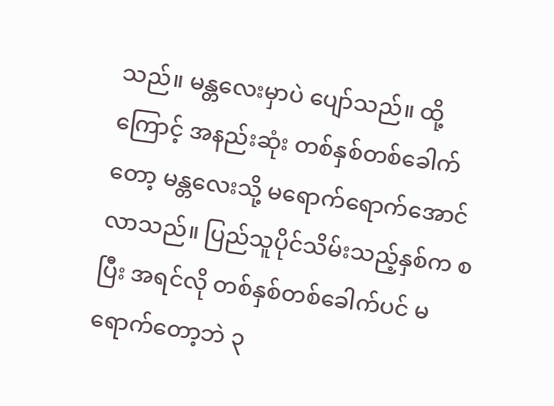သည်။ မန္တလေးမှာပဲ ပျော်သည်။ ထို့ကြောင့် အနည်းဆုံး တစ်နှစ်တစ်ခေါက်တော့ မန္တလေးသို့ မရောက်ရောက်အောင် လာသည်။ ပြည်သူပိုင်သိမ်းသည့်နှစ်က စပြီး အရင်လို တစ်နှစ်တစ်ခေါက်ပင် မရောက်တော့ဘဲ ၃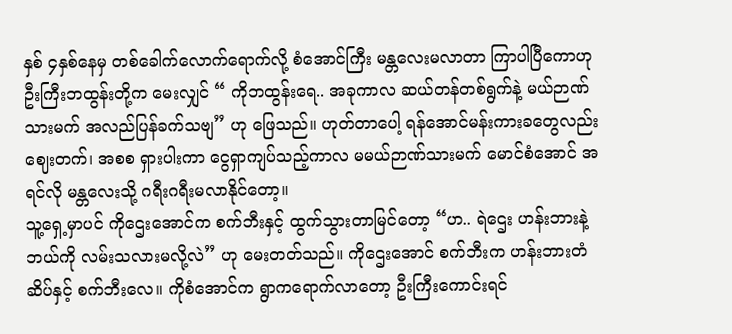နှစ် ၄နှစ်နေမှ တစ်ခေါက်လောက်ရောက်လို့ စံအောင်ကြီး မန္တလေးမလာတာ ကြာပါပြီကောဟု ဦးကြီးဘထွန်းတို့က မေးလျှင် “ ကိုဘထွန်းရေ.. အခုကာလ ဆယ်တန်တစ်ရွက်နဲ့ မယ်ဉာဏ်သားမက် အလည်ပြန်ခက်သဗျ” ဟု ဖြေသည်။ ဟုတ်တာပေါ့ ရန်အောင်မန်းကားခတွေလည်း ဈေးတက်၊ အစစ ရှားပါးကာ ငွေရှာကျပ်သည့်ကာလ မမယ်ဉာဏ်သားမက် မောင်စံအောင် အရင်လို မန္တလေးသို့ ဂရီးဂရီးမလာနိုင်တော့။
သူ့ရှေ့မှာပင် ကိုဌေးအောင်က စက်ဘီးနှင့် ထွက်သွားတာမြင်တော့ “ဟ.. ရဲဌေး ဟန်းဘားနဲ့ ဘယ်ကို လမ်းသလားမလို့လဲ” ဟု မေးတတ်သည်။ ကိုဌေးအောင် စက်ဘီးက ဟန်းဘားတံဆိပ်နှင့် စက်ဘီးလေ။ ကိုစံအောင်က ရွာကရောက်လာတော့ ဦးကြီးကောင်းရင်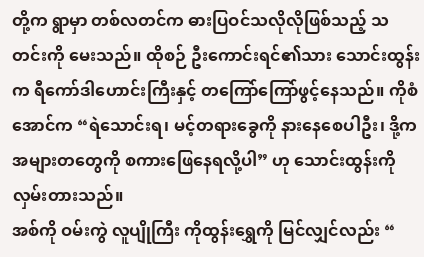တို့က ရွာမှာ တစ်လတင်က ဓားပြဝင်သလိုလိုဖြစ်သည့် သတင်းကို မေးသည်။ ထိုစဉ် ဦးကောင်းရင်၏သား သောင်းထွန်းက ရီကော်ဒါဟောင်းကြီးနှင့် တကြော်ကြော်ဖွင့်နေသည်။ ကိုစံအောင်က “ရဲသောင်းရ၊ မင့်တရားခွေကို နားနေစေပါဦး၊ ဒို့က အများတတွေကို စကားဖြေနေရလို့ပါ” ဟု သောင်းထွန်းကို လှမ်းတားသည်။
အစ်ကို ဝမ်းကွဲ လူပျိုကြီး ကိုထွန်းရွှေကို မြင်လျှင်လည်း “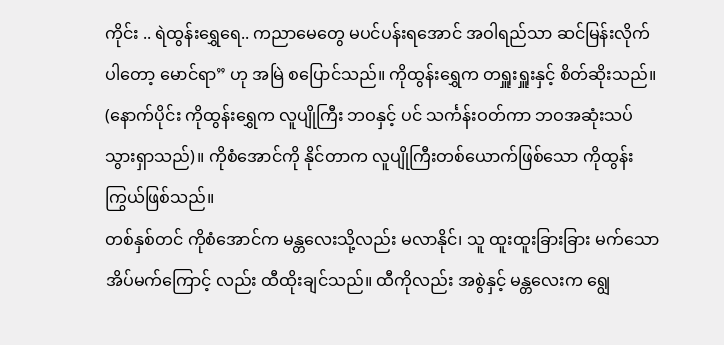ကိုင်း .. ရဲထွန်းရွှေရေ.. ကညာမေတွေ မပင်ပန်းရအောင် အဝါရည်သာ ဆင်မြန်းလိုက်ပါတော့ မောင်ရာ” ဟု အမြဲ စပြောင်သည်။ ကိုထွန်းရွှေက တရှူးရှူးနှင့် စိတ်ဆိုးသည်။ (နောက်ပိုင်း ကိုထွန်းရွှေက လူပျိုကြီး ဘဝနှင့် ပင် သင်္ကန်းဝတ်ကာ ဘဝအဆုံးသပ်သွားရှာသည်)။ ကိုစံအောင်ကို နိုင်တာက လူပျိုကြီးတစ်ယောက်ဖြစ်သော ကိုထွန်းကြွယ်ဖြစ်သည်။
တစ်နှစ်တင် ကိုစံအောင်က မန္တလေးသို့လည်း မလာနိုင်၊ သူ ထူးထူးခြားခြား မက်သော အိပ်မက်ကြောင့် လည်း ထီထိုးချင်သည်။ ထီကိုလည်း အစွဲနှင့် မန္တလေးက ရျွေ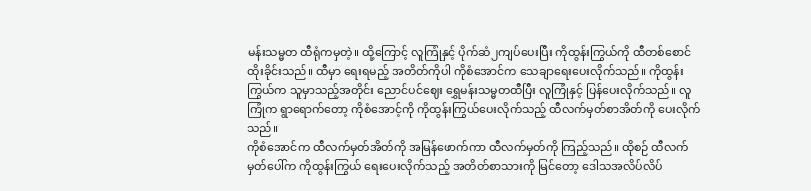မန်းသမ္မတ ထီရုံကမှတဲ့။ ထို့ကြောင့် လူကြုံနှင့် ပိုက်ဆံ၂ကျပ်ပေးပြီး ကိုထွန်းကြွယ်ကို ထီတစ်စောင် ထိုးခိုင်းသည်။ ထီမှာ ရေးရမည့် အတိတ်ကိုပါ ကိုစံအောင်က သေချာရေးပေးလိုက်သည်။ ကိုထွန်းကြွယ်က သူမှာသည့်အတိုင်း ညောင်ပင်ဈေး ရွှေမန်းသမ္မတထီပြီး လူကြုံနှင့် ပြန်ပေးလိုက်သည်။ လူကြုံက ရွာရောက်တော့ ကိုစံအောင့်ကို ကိုထွန်းကြွယ်ပေးလိုက်သည့် ထီလက်မှတ်စာအိတ်ကို ပေးလိုက်သည်။
ကိုစံအောင်က ထီလက်မှတ်အိတ်ကို အမြန်ဖောက်ကာ ထီလက်မှတ်ကို ကြည့်သည်။ ထိုစဉ် ထီလက်မှတ်ပေါ်က ကိုထွန်းကြွယ် ရေးပေးလိုက်သည့် အတိတ်စာသားကို မြင်တော့ ဒေါသအလိပ်လိပ်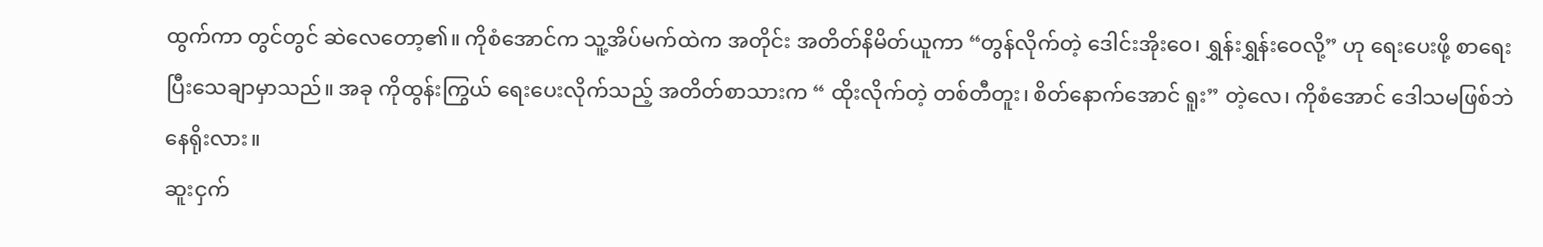ထွက်ကာ တွင်တွင် ဆဲလေတော့၏။ ကိုစံအောင်က သူ့အိပ်မက်ထဲက အတိုင်း အတိတ်နိမိတ်ယူကာ “တွန်လိုက်တဲ့ ဒေါင်းအိုးဝေ၊ ရွှန်းရွှန်းဝေလို့” ဟု ရေးပေးဖို့ စာရေးပြီးသေချာမှာသည်။ အခု ကိုထွန်းကြွယ် ရေးပေးလိုက်သည့် အတိတ်စာသားက “ ထိုးလိုက်တဲ့ တစ်တီတူး၊ စိတ်နောက်အောင် ရူး” တဲ့လေ၊ ကိုစံအောင် ဒေါသမဖြစ်ဘဲ နေရိုးလား။
ဆူးငှက်